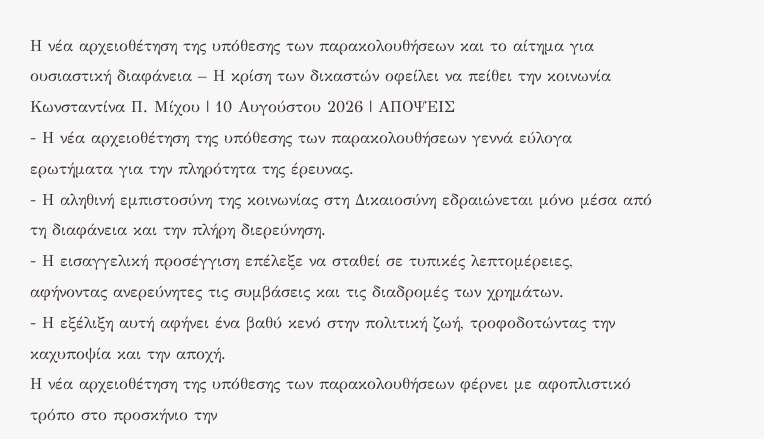Η νέα αρχειοθέτηση της υπόθεσης των παρακολουθήσεων και το αίτημα για ουσιαστική διαφάνεια – Η κρίση των δικαστών οφείλει να πείθει την κοινωνία
Κωνσταντίνα Π. Μίχου | 10 Αυγούστου 2026 | ΑΠΟΨΕΙΣ
- Η νέα αρχειοθέτηση της υπόθεσης των παρακολουθήσεων γεννά εύλογα ερωτήματα για την πληρότητα της έρευνας.
- Η αληθινή εμπιστοσύνη της κοινωνίας στη Δικαιοσύνη εδραιώνεται μόνο μέσα από τη διαφάνεια και την πλήρη διερεύνηση.
- Η εισαγγελική προσέγγιση επέλεξε να σταθεί σε τυπικές λεπτομέρειες, αφήνοντας ανερεύνητες τις συμβάσεις και τις διαδρομές των χρημάτων.
- Η εξέλιξη αυτή αφήνει ένα βαθύ κενό στην πολιτική ζωή, τροφοδοτώντας την καχυποψία και την αποχή.
Η νέα αρχειοθέτηση της υπόθεσης των παρακολουθήσεων φέρνει με αφοπλιστικό τρόπο στο προσκήνιο την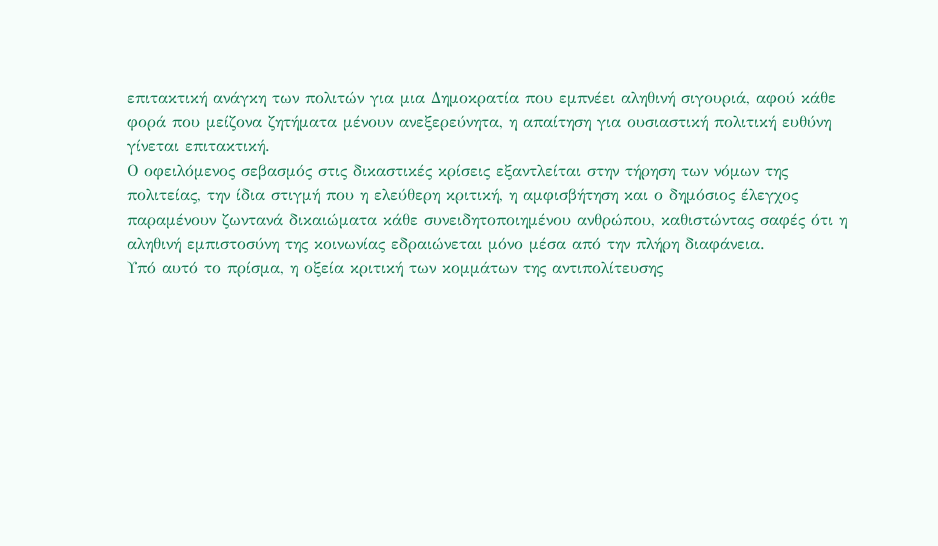επιτακτική ανάγκη των πολιτών για μια Δημοκρατία που εμπνέει αληθινή σιγουριά, αφού κάθε φορά που μείζονα ζητήματα μένουν ανεξερεύνητα, η απαίτηση για ουσιαστική πολιτική ευθύνη γίνεται επιτακτική.
Ο οφειλόμενος σεβασμός στις δικαστικές κρίσεις εξαντλείται στην τήρηση των νόμων της πολιτείας, την ίδια στιγμή που η ελεύθερη κριτική, η αμφισβήτηση και ο δημόσιος έλεγχος παραμένουν ζωντανά δικαιώματα κάθε συνειδητοποιημένου ανθρώπου, καθιστώντας σαφές ότι η αληθινή εμπιστοσύνη της κοινωνίας εδραιώνεται μόνο μέσα από την πλήρη διαφάνεια.
Υπό αυτό το πρίσμα, η οξεία κριτική των κομμάτων της αντιπολίτευσης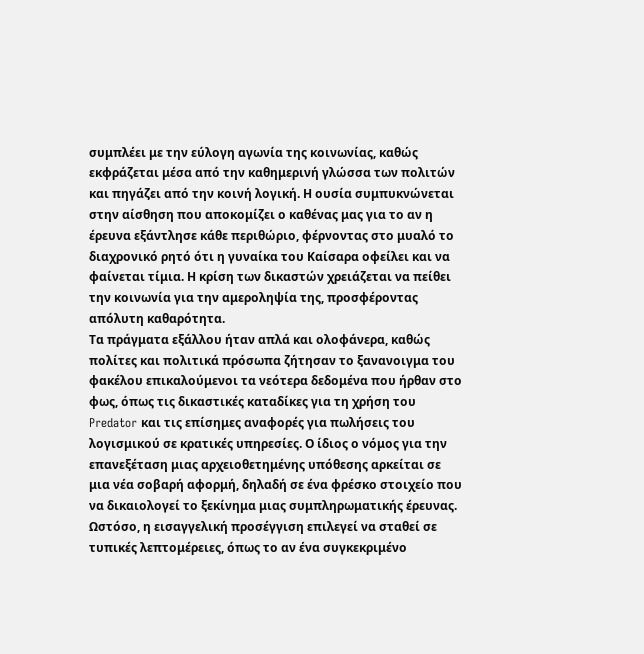συμπλέει με την εύλογη αγωνία της κοινωνίας, καθώς εκφράζεται μέσα από την καθημερινή γλώσσα των πολιτών και πηγάζει από την κοινή λογική. Η ουσία συμπυκνώνεται στην αίσθηση που αποκομίζει ο καθένας μας για το αν η έρευνα εξάντλησε κάθε περιθώριο, φέρνοντας στο μυαλό το διαχρονικό ρητό ότι η γυναίκα του Καίσαρα οφείλει και να φαίνεται τίμια. Η κρίση των δικαστών χρειάζεται να πείθει την κοινωνία για την αμεροληψία της, προσφέροντας απόλυτη καθαρότητα.
Τα πράγματα εξάλλου ήταν απλά και ολοφάνερα, καθώς πολίτες και πολιτικά πρόσωπα ζήτησαν το ξανανοιγμα του φακέλου επικαλούμενοι τα νεότερα δεδομένα που ήρθαν στο φως, όπως τις δικαστικές καταδίκες για τη χρήση του Predator και τις επίσημες αναφορές για πωλήσεις του λογισμικού σε κρατικές υπηρεσίες. Ο ίδιος ο νόμος για την επανεξέταση μιας αρχειοθετημένης υπόθεσης αρκείται σε μια νέα σοβαρή αφορμή, δηλαδή σε ένα φρέσκο στοιχείο που να δικαιολογεί το ξεκίνημα μιας συμπληρωματικής έρευνας.
Ωστόσο, η εισαγγελική προσέγγιση επιλεγεί να σταθεί σε τυπικές λεπτομέρειες, όπως το αν ένα συγκεκριμένο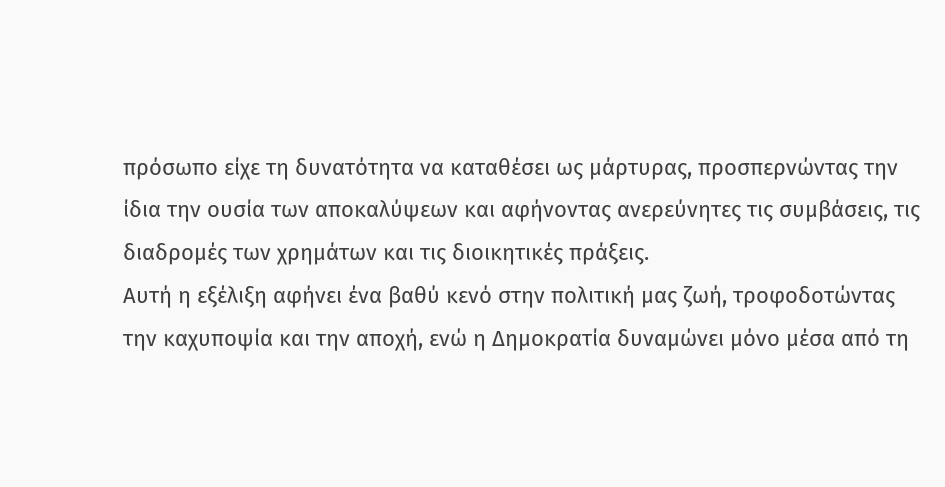πρόσωπο είχε τη δυνατότητα να καταθέσει ως μάρτυρας, προσπερνώντας την ίδια την ουσία των αποκαλύψεων και αφήνοντας ανερεύνητες τις συμβάσεις, τις διαδρομές των χρημάτων και τις διοικητικές πράξεις.
Αυτή η εξέλιξη αφήνει ένα βαθύ κενό στην πολιτική μας ζωή, τροφοδοτώντας την καχυποψία και την αποχή, ενώ η Δημοκρατία δυναμώνει μόνο μέσα από τη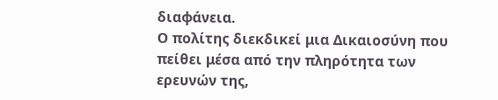διαφάνεια.
Ο πολίτης διεκδικεί μια Δικαιοσύνη που πείθει μέσα από την πληρότητα των ερευνών της,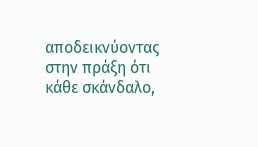αποδεικνύοντας στην πράξη ότι κάθε σκάνδαλο,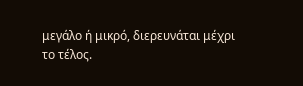μεγάλο ή μικρό, διερευνάται μέχρι το τέλος.